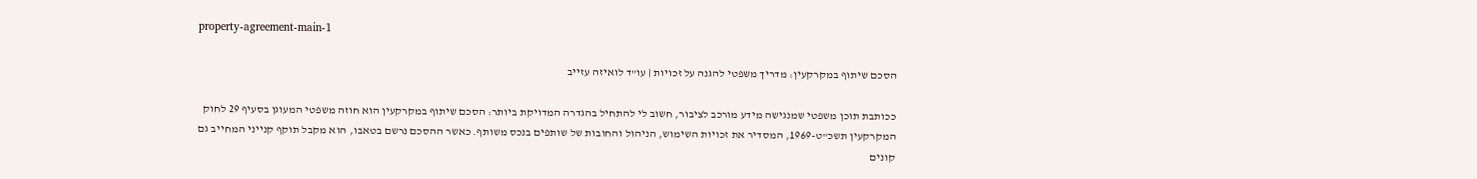property-agreement-main-1

הסכם שיתוף במקרקעין: מדריך משפטי להגנה על זכויות | עו"ד לואיזה עזייב

ככותבת תוכן משפטי שמנגישה מידע מורכב לציבור, חשוב לי להתחיל בהגדרה המדויקת ביותר: הסכם שיתוף במקרקעין הוא חוזה משפטי המעוגן בסעיף 29 לחוק המקרקעין תשכ"ט-1969, המסדיר את זכויות השימוש, הניהול והחובות של שותפים בנכס משותף. כאשר ההסכם נרשם בטאבו, הוא מקבל תוקף קנייני המחייב גם קונים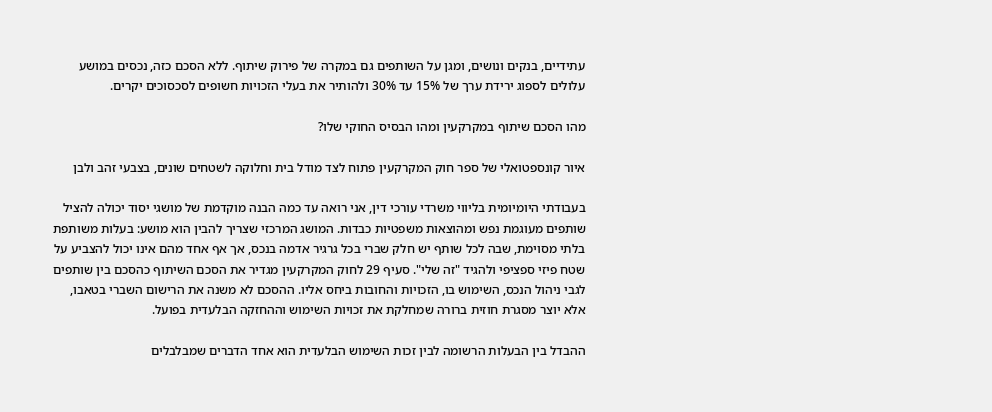עתידיים, בנקים ונושים, ומגן על השותפים גם במקרה של פירוק שיתוף. ללא הסכם כזה, נכסים במושע עלולים לספוג ירידת ערך של 15% עד 30% ולהותיר את בעלי הזכויות חשופים לסכסוכים יקרים.

מהו הסכם שיתוף במקרקעין ומהו הבסיס החוקי שלו?

איור קונספטואלי של ספר חוק המקרקעין פתוח לצד מודל בית וחלוקה לשטחים שונים, בצבעי זהב ולבן

בעבודתי היומיומית בליווי משרדי עורכי דין, אני רואה עד כמה הבנה מוקדמת של מושגי יסוד יכולה להציל שותפים מעוגמת נפש ומהוצאות משפטיות כבדות. המושג המרכזי שצריך להבין הוא מושע: בעלות משותפת בלתי מסוימת, שבה לכל שותף יש חלק שברי בכל גרגיר אדמה בנכס, אך אף אחד מהם אינו יכול להצביע על שטח פיזי ספציפי ולהגיד "זה שלי". סעיף 29 לחוק המקרקעין מגדיר את הסכם השיתוף כהסכם בין שותפים לגבי ניהול הנכס, השימוש בו, הזכויות והחובות ביחס אליו. ההסכם לא משנה את הרישום השברי בטאבו, אלא יוצר מסגרת חוזית ברורה שמחלקת את זכויות השימוש וההחזקה הבלעדית בפועל.

ההבדל בין הבעלות הרשומה לבין זכות השימוש הבלעדית הוא אחד הדברים שמבלבלים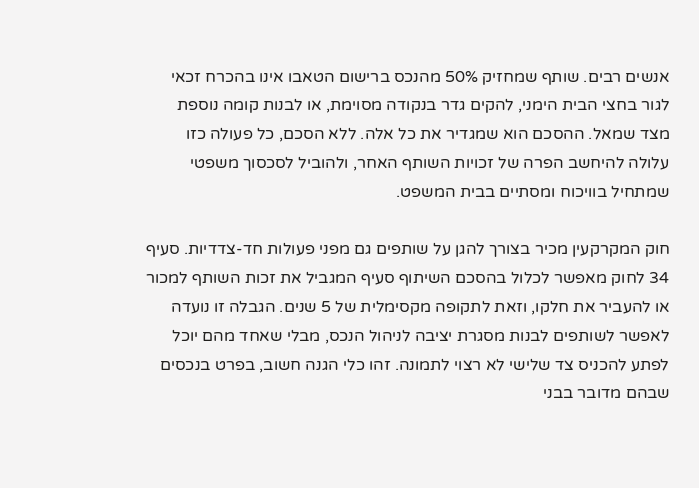אנשים רבים. שותף שמחזיק 50% מהנכס ברישום הטאבו אינו בהכרח זכאי לגור בחצי הבית הימני, להקים גדר בנקודה מסוימת, או לבנות קומה נוספת מצד שמאל. ההסכם הוא שמגדיר את כל אלה. ללא הסכם, כל פעולה כזו עלולה להיחשב הפרה של זכויות השותף האחר, ולהוביל לסכסוך משפטי שמתחיל בוויכוח ומסתיים בבית המשפט.

חוק המקרקעין מכיר בצורך להגן על שותפים גם מפני פעולות חד-צדדיות. סעיף 34 לחוק מאפשר לכלול בהסכם השיתוף סעיף המגביל את זכות השותף למכור או להעביר את חלקו, וזאת לתקופה מקסימלית של 5 שנים. הגבלה זו נועדה לאפשר לשותפים לבנות מסגרת יציבה לניהול הנכס, מבלי שאחד מהם יוכל לפתע להכניס צד שלישי לא רצוי לתמונה. זהו כלי הגנה חשוב, בפרט בנכסים שבהם מדובר בבני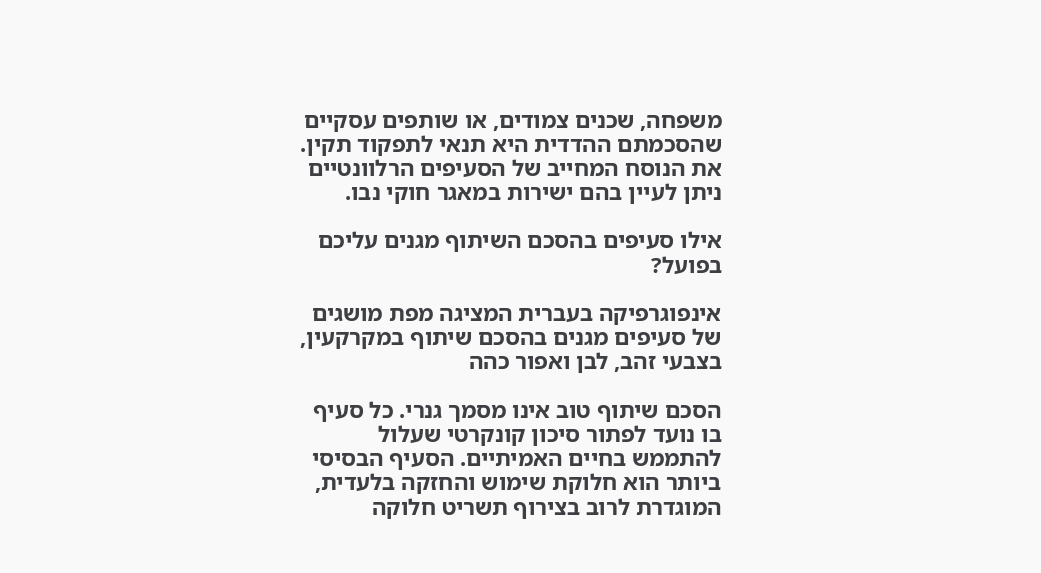משפחה, שכנים צמודים, או שותפים עסקיים שהסכמתם ההדדית היא תנאי לתפקוד תקין. את הנוסח המחייב של הסעיפים הרלוונטיים ניתן לעיין בהם ישירות במאגר חוקי נבו.

אילו סעיפים בהסכם השיתוף מגנים עליכם בפועל?

אינפוגרפיקה בעברית המציגה מפת מושגים של סעיפים מגנים בהסכם שיתוף במקרקעין, בצבעי זהב, לבן ואפור כהה

הסכם שיתוף טוב אינו מסמך גנרי. כל סעיף בו נועד לפתור סיכון קונקרטי שעלול להתממש בחיים האמיתיים. הסעיף הבסיסי ביותר הוא חלוקת שימוש והחזקה בלעדית, המוגדרת לרוב בצירוף תשריט חלוקה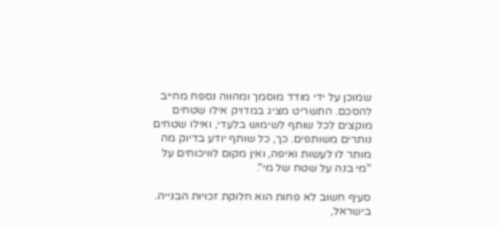שמוכן על ידי מודד מוסמך ומהווה נספח מחייב להסכם. התשריט מציג במדויק אילו שטחים מוקצים לכל שותף לשימוש בלעדי, ואילו שטחים נותרים משותפים. כך, כל שותף יודע בדיוק מה מותר לו לעשות ואיפה, ואין מקום לוויכוחים על "מי בנה על שטח של מי".

סעיף חשוב לא פחות הוא חלוקת זכויות הבנייה. בישראל,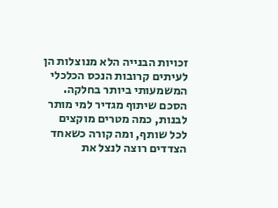זכויות הבנייה הלא מנוצלות הן לעיתים קרובות הנכס הכלכלי המשמעותי ביותר בחלקה. הסכם שיתוף מגדיר למי מותר לבנות, כמה מטרים מוקצים לכל שותף, ומה קורה כשאחד הצדדים רוצה לנצל את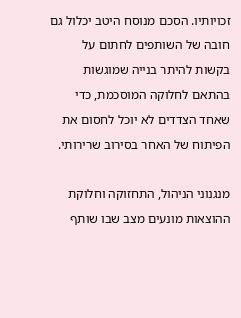זכויותיו. הסכם מנוסח היטב יכלול גם חובה של השותפים לחתום על בקשות להיתר בנייה שמוגשות בהתאם לחלוקה המוסכמת, כדי שאחד הצדדים לא יוכל לחסום את הפיתוח של האחר בסירוב שרירותי.

מנגנוני הניהול, התחזוקה וחלוקת ההוצאות מונעים מצב שבו שותף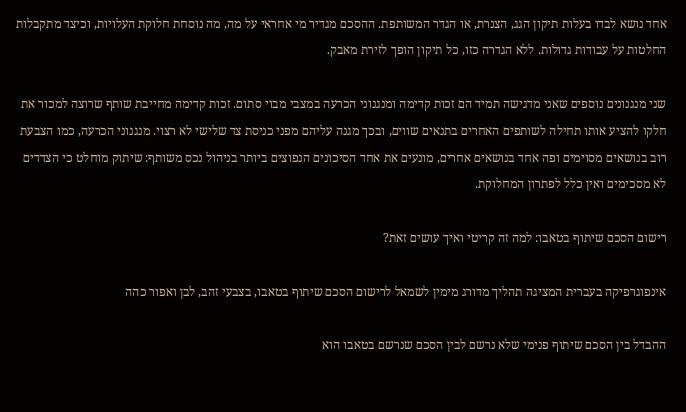אחד נושא לבדו בעלות תיקון הגג, הצנרת, או הגדר המשותפת. ההסכם מגדיר מי אחראי על מה, מה נוסחת חלוקת העלויות, וכיצד מתקבלות החלטות על עבודות גדולות. ללא הגדרה כזו, כל תיקון הופך לזירת מאבק.

שני מנגנונים נוספים שאני מדגישה תמיד הם זכות קדימה ומנגנוני הכרעה במצבי מבוי סתום. זכות קדימה מחייבת שותף שרוצה למכור את חלקו להציע אותו תחילה לשותפים האחרים בתנאים שווים, ובכך מגנה עליהם מפני כניסת צד שלישי לא רצוי. מנגנוני הכרעה, כמו הצבעת רוב בנושאים מסוימים ופה אחד בנושאים אחרים, מונעים את אחד הסיכונים הנפוצים ביותר בניהול נכס משותף: שיתוק מוחלט כי הצדדים לא מסכימים ואין כלל לפתרון המחלוקת.

רישום הסכם שיתוף בטאבו: למה זה קריטי ואיך עושים זאת?

אינפוגרפיקה בעברית המציגה תהליך מדורג מימין לשמאל לרישום הסכם שיתוף בטאבו, בצבעי זהב, לבן ואפור כהה

ההבדל בין הסכם שיתוף פנימי שלא נרשם לבין הסכם שנרשם בטאבו הוא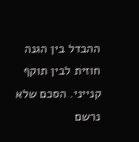ההבדל בין הגנה חוזית לבין תוקף קנייני. הסכם שלא נרשם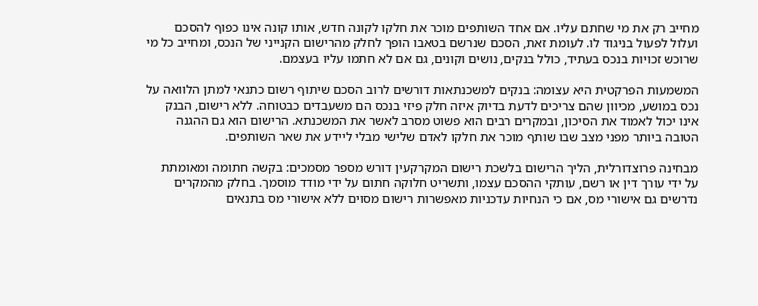מחייב רק את מי שחתם עליו. אם אחד השותפים מוכר את חלקו לקונה חדש, אותו קונה אינו כפוף להסכם ועלול לפעול בניגוד לו. לעומת זאת, הסכם שנרשם בטאבו הופך לחלק מהרישום הקנייני של הנכס, ומחייב כל מי שרוכש זכויות בנכס בעתיד, כולל בנקים, נושים וקונים, גם אם לא חתמו עליו בעצמם.

המשמעות הפרקטית היא עצומה: בנקים למשכנתאות דורשים לרוב הסכם שיתוף רשום כתנאי למתן הלוואה על נכס במושע, מכיוון שהם צריכים לדעת בדיוק איזה חלק פיזי בנכס הם משעבדים כבטוחה. ללא רישום, הבנק אינו יכול לאמוד את הסיכון, ובמקרים רבים הוא פשוט מסרב לאשר את המשכנתא. הרישום הוא גם ההגנה הטובה ביותר מפני מצב שבו שותף מוכר את חלקו לאדם שלישי מבלי ליידע את שאר השותפים.

מבחינה פרוצדורלית, הליך הרישום בלשכת רישום המקרקעין דורש מספר מסמכים: בקשה חתומה ומאומתת על ידי עורך דין או רשם, עותקי ההסכם עצמו, ותשריט חלוקה חתום על ידי מודד מוסמך. בחלק מהמקרים נדרשים גם אישורי מס, אם כי הנחיות עדכניות מאפשרות רישום מסוים ללא אישורי מס בתנאים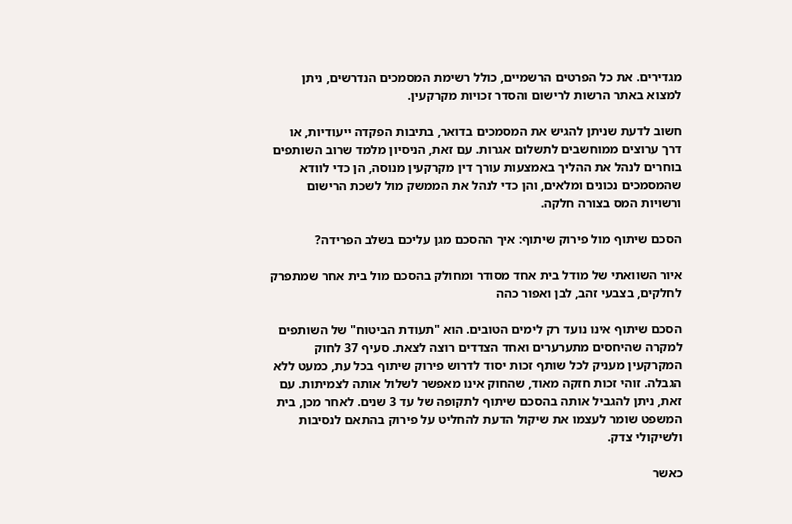מגדירים. את כל הפרטים הרשמיים, כולל רשימת המסמכים הנדרשים, ניתן למצוא באתר הרשות לרישום והסדר זכויות מקרקעין.

חשוב לדעת שניתן להגיש את המסמכים בדואר, בתיבות הפקדה ייעודיות, או דרך ערוצים ממוחשבים לתשלום אגרות. עם זאת, הניסיון מלמד שרוב השותפים בוחרים לנהל את ההליך באמצעות עורך דין מקרקעין מנוסה, הן כדי לוודא שהמסמכים נכונים ומלאים, והן כדי לנהל את הממשק מול לשכת הרישום ורשויות המס בצורה חלקה.

הסכם שיתוף מול פירוק שיתוף: איך ההסכם מגן עליכם בשלב הפרידה?

איור השוואתי של מודל בית אחד מסודר ומחולק בהסכם מול בית אחר שמתפרק לחלקים, בצבעי זהב, לבן ואפור כהה

הסכם שיתוף אינו נועד רק לימים הטובים. הוא "תעודת הביטוח" של השותפים למקרה שהיחסים מתערערים ואחד הצדדים רוצה לצאת. סעיף 37 לחוק המקרקעין מעניק לכל שותף זכות יסוד לדרוש פירוק שיתוף בכל עת, כמעט ללא הגבלה. זוהי זכות חזקה מאוד, שהחוק אינו מאפשר לשלול אותה לצמיתות. עם זאת, ניתן להגביל אותה בהסכם שיתוף לתקופה של עד 3 שנים. לאחר מכן, בית המשפט שומר לעצמו את שיקול הדעת להחליט על פירוק בהתאם לנסיבות ולשיקולי צדק.

כאשר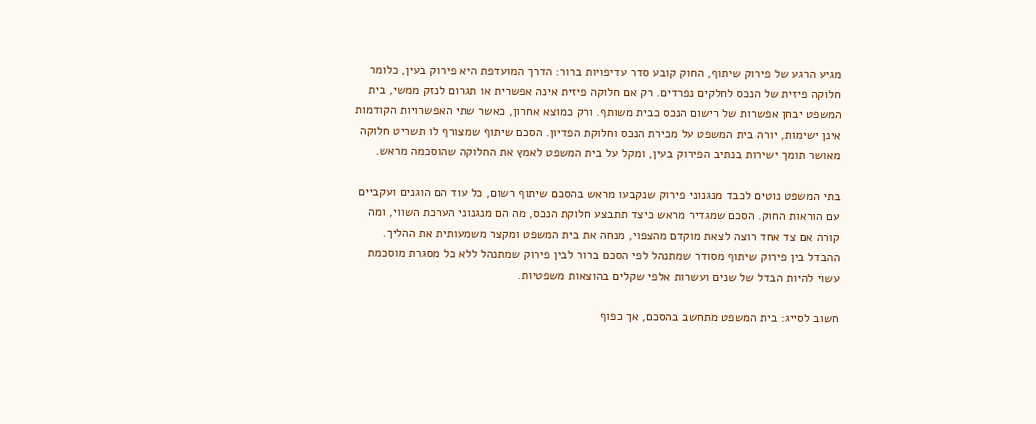מגיע הרגע של פירוק שיתוף, החוק קובע סדר עדיפויות ברור: הדרך המועדפת היא פירוק בעין, כלומר חלוקה פיזית של הנכס לחלקים נפרדים. רק אם חלוקה פיזית אינה אפשרית או תגרום לנזק ממשי, בית המשפט יבחן אפשרות של רישום הנכס כבית משותף. ורק כמוצא אחרון, כאשר שתי האפשרויות הקודמות אינן ישימות, יורה בית המשפט על מכירת הנכס וחלוקת הפדיון. הסכם שיתוף שמצורף לו תשריט חלוקה מאושר תומך ישירות בנתיב הפירוק בעין, ומקל על בית המשפט לאמץ את החלוקה שהוסכמה מראש.

בתי המשפט נוטים לכבד מנגנוני פירוק שנקבעו מראש בהסכם שיתוף רשום, כל עוד הם הוגנים ועקביים עם הוראות החוק. הסכם שמגדיר מראש כיצד תתבצע חלוקת הנכס, מה הם מנגנוני הערכת השווי, ומה קורה אם צד אחד רוצה לצאת מוקדם מהצפוי, מנחה את בית המשפט ומקצר משמעותית את ההליך. ההבדל בין פירוק שיתוף מסודר שמתנהל לפי הסכם ברור לבין פירוק שמתנהל ללא כל מסגרת מוסכמת עשוי להיות הבדל של שנים ועשרות אלפי שקלים בהוצאות משפטיות.

חשוב לסייג: בית המשפט מתחשב בהסכם, אך כפוף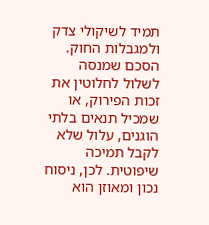תמיד לשיקולי צדק ולמגבלות החוק. הסכם שמנסה לשלול לחלוטין את זכות הפירוק, או שמכיל תנאים בלתי הוגנים, עלול שלא לקבל תמיכה שיפוטית. לכן, ניסוח נכון ומאוזן הוא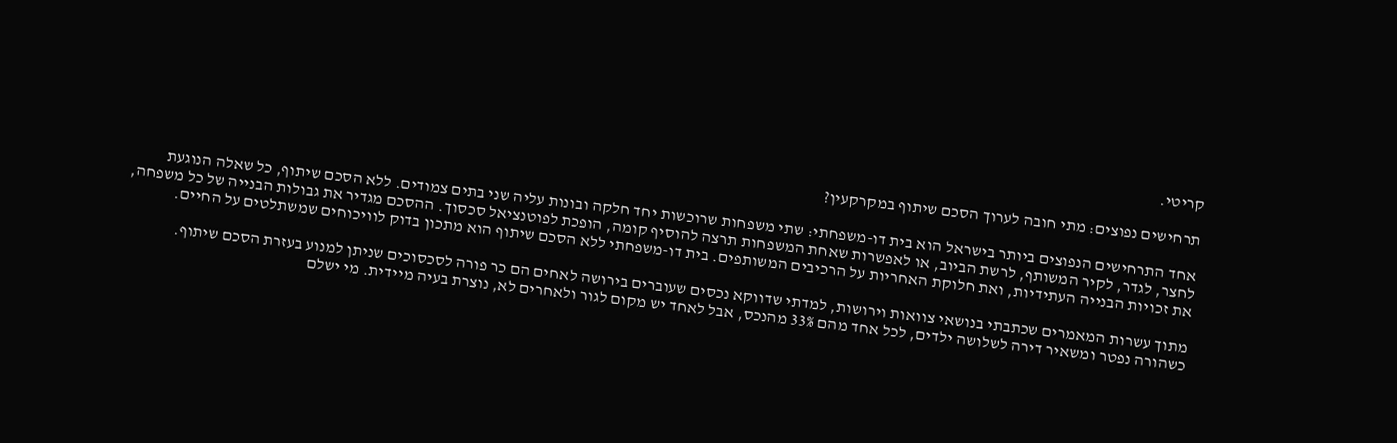קריטי.

תרחישים נפוצים: מתי חובה לערוך הסכם שיתוף במקרקעין?

אחד התרחישים הנפוצים ביותר בישראל הוא בית דו-משפחתי: שתי משפחות שרוכשות יחד חלקה ובונות עליה שני בתים צמודים. ללא הסכם שיתוף, כל שאלה הנוגעת לחצר, לגדר, לקיר המשותף, לרשת הביוב, או לאפשרות שאחת המשפחות תרצה להוסיף קומה, הופכת לפוטנציאל סכסוך. ההסכם מגדיר את גבולות הבנייה של כל משפחה, את זכויות הבנייה העתידיות, ואת חלוקת האחריות על הרכיבים המשותפים. בית דו-משפחתי ללא הסכם שיתוף הוא מתכון בדוק לוויכוחים שמשתלטים על החיים.

מתוך עשרות המאמרים שכתבתי בנושאי צוואות וירושות, למדתי שדווקא נכסים שעוברים בירושה לאחים הם כר פורה לסכסוכים שניתן למנוע בעזרת הסכם שיתוף. כשהורה נפטר ומשאיר דירה לשלושה ילדים, לכל אחד מהם 33% מהנכס, אבל לאחד יש מקום לגור ולאחרים לא, נוצרת בעיה מיידית. מי ישלם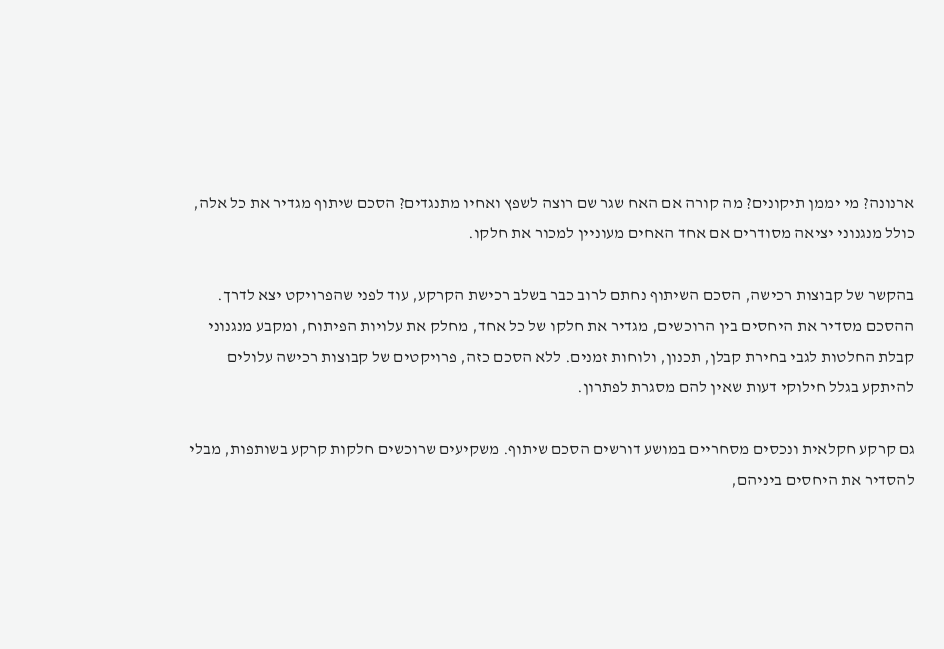ארנונה? מי יממן תיקונים? מה קורה אם האח שגר שם רוצה לשפץ ואחיו מתנגדים? הסכם שיתוף מגדיר את כל אלה, כולל מנגנוני יציאה מסודרים אם אחד האחים מעוניין למכור את חלקו.

בהקשר של קבוצות רכישה, הסכם השיתוף נחתם לרוב כבר בשלב רכישת הקרקע, עוד לפני שהפרויקט יצא לדרך. ההסכם מסדיר את היחסים בין הרוכשים, מגדיר את חלקו של כל אחד, מחלק את עלויות הפיתוח, ומקבע מנגנוני קבלת החלטות לגבי בחירת קבלן, תכנון, ולוחות זמנים. ללא הסכם כזה, פרויקטים של קבוצות רכישה עלולים להיתקע בגלל חילוקי דעות שאין להם מסגרת לפתרון.

גם קרקע חקלאית ונכסים מסחריים במושע דורשים הסכם שיתוף. משקיעים שרוכשים חלקות קרקע בשותפות, מבלי להסדיר את היחסים ביניהם,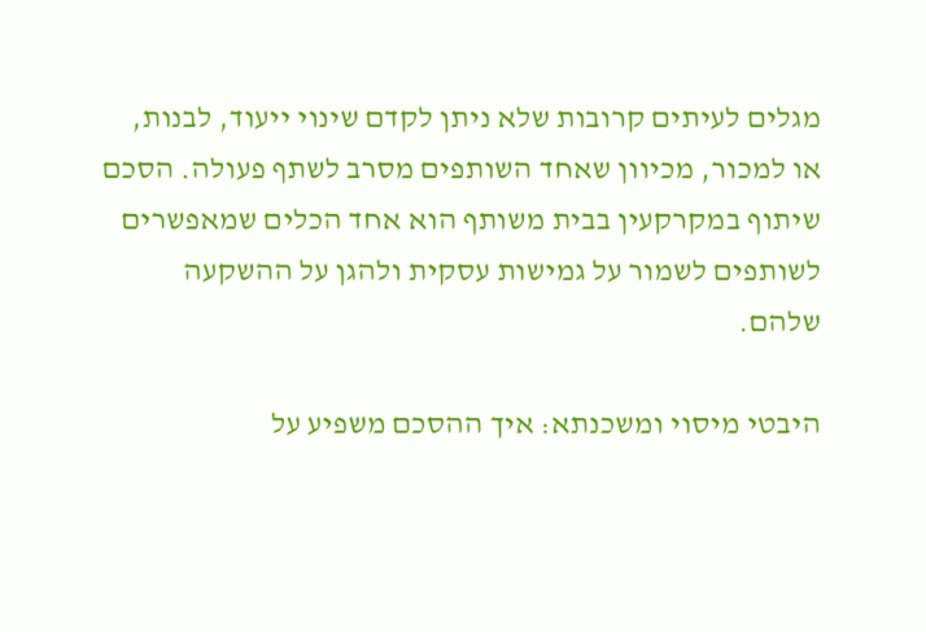מגלים לעיתים קרובות שלא ניתן לקדם שינוי ייעוד, לבנות, או למכור, מכיוון שאחד השותפים מסרב לשתף פעולה. הסכם שיתוף במקרקעין בבית משותף הוא אחד הכלים שמאפשרים לשותפים לשמור על גמישות עסקית ולהגן על ההשקעה שלהם.

היבטי מיסוי ומשכנתא: איך ההסכם משפיע על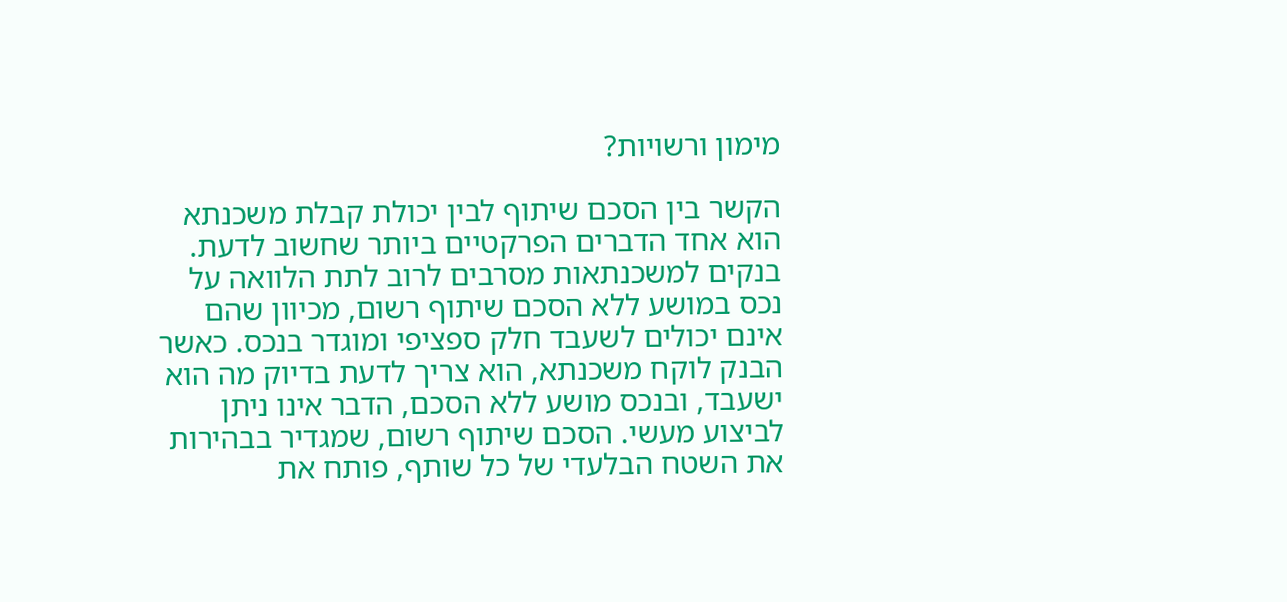מימון ורשויות?

הקשר בין הסכם שיתוף לבין יכולת קבלת משכנתא הוא אחד הדברים הפרקטיים ביותר שחשוב לדעת. בנקים למשכנתאות מסרבים לרוב לתת הלוואה על נכס במושע ללא הסכם שיתוף רשום, מכיוון שהם אינם יכולים לשעבד חלק ספציפי ומוגדר בנכס. כאשר הבנק לוקח משכנתא, הוא צריך לדעת בדיוק מה הוא ישעבד, ובנכס מושע ללא הסכם, הדבר אינו ניתן לביצוע מעשי. הסכם שיתוף רשום, שמגדיר בבהירות את השטח הבלעדי של כל שותף, פותח את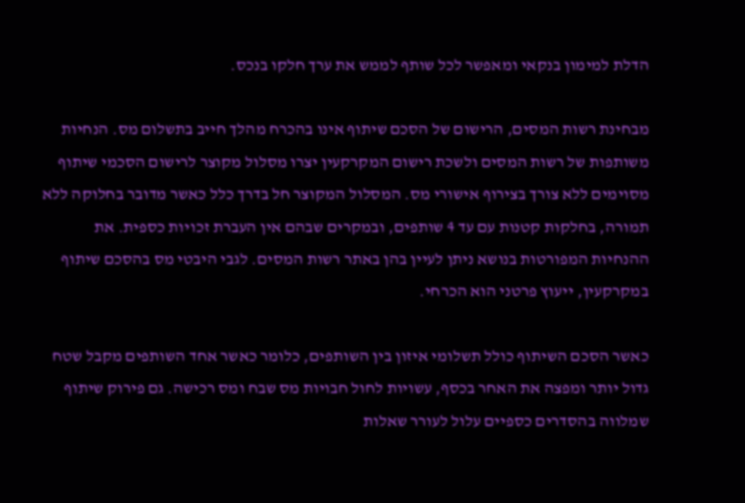הדלת למימון בנקאי ומאפשר לכל שותף לממש את ערך חלקו בנכס.

מבחינת רשות המסים, הרישום של הסכם שיתוף אינו בהכרח מהלך חייב בתשלום מס. הנחיות משותפות של רשות המסים ולשכת רישום המקרקעין יצרו מסלול מקוצר לרישום הסכמי שיתוף מסוימים ללא צורך בצירוף אישורי מס. המסלול המקוצר חל בדרך כלל כאשר מדובר בחלוקה ללא תמורה, בחלקות קטנות עם עד 4 שותפים, ובמקרים שבהם אין העברת זכויות כספית. את ההנחיות המפורטות בנושא ניתן לעיין בהן באתר רשות המסים. לגבי היבטי מס בהסכם שיתוף במקרקעין, ייעוץ פרטני הוא הכרחי.

כאשר הסכם השיתוף כולל תשלומי איזון בין השותפים, כלומר כאשר אחד השותפים מקבל שטח גדול יותר ומפצה את האחר בכסף, עשויות לחול חבויות מס שבח ומס רכישה. גם פירוק שיתוף שמלווה בהסדרים כספיים עלול לעורר שאלות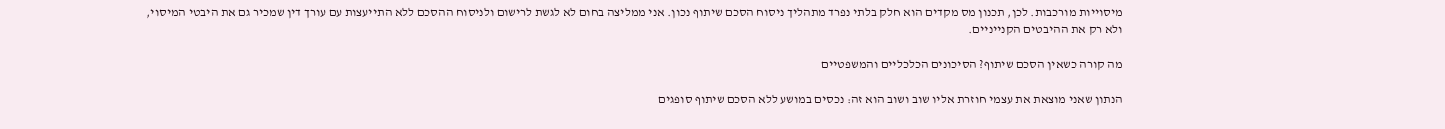מיסוייות מורכבות. לכן, תכנון מס מקדים הוא חלק בלתי נפרד מתהליך ניסוח הסכם שיתוף נכון. אני ממליצה בחום לא לגשת לרישום ולניסוח ההסכם ללא התייעצות עם עורך דין שמכיר גם את היבטי המיסוי, ולא רק את ההיבטים הקנייניים.

מה קורה כשאין הסכם שיתוף? הסיכונים הכלכליים והמשפטיים

הנתון שאני מוצאת את עצמי חוזרת אליו שוב ושוב הוא זה: נכסים במושע ללא הסכם שיתוף סופגים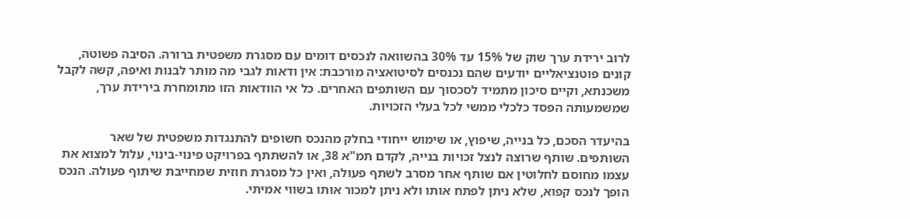לרוב ירידת ערך שוק של 15% עד 30% בהשוואה לנכסים דומים עם מסגרת משפטית ברורה. הסיבה פשוטה, קונים פוטנציאליים יודעים שהם נכנסים לסיטואציה מורכבת: אין ודאות לגבי מה מותר לבנות ואיפה, קשה לקבל משכנתא, וקיים סיכון מתמיד לסכסוך עם השותפים האחרים. כל אי הוודאות הזו מתומחרת בירידת ערך, שמשמעותה הפסד כלכלי ממשי לכל בעלי הזכויות.

בהיעדר הסכם, כל בנייה, שיפוץ, או שימוש ייחודי בחלק מהנכס חשופים להתנגדות משפטית של שאר השותפים. שותף שרוצה לנצל זכויות בנייה, לקדם תמ"א 38, או להשתתף בפרויקט פינוי-בינוי, עלול למצוא את עצמו מחוסם לחלוטין אם שותף אחר מסרב לשתף פעולה, ואין כל מסגרת חוזית שמחייבת שיתוף פעולה. הנכס הופך לנכס קפוא, שלא ניתן לפתח אותו ולא ניתן למכור אותו בשווי אמיתי.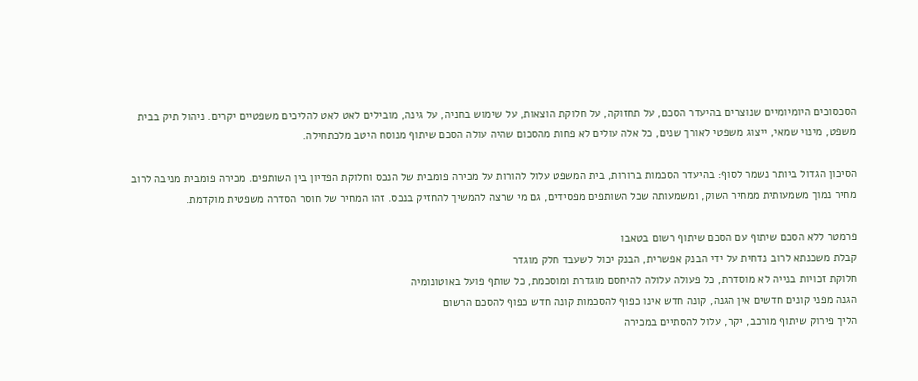הסכסוכים היומיומיים שנוצרים בהיעדר הסכם, על תחזוקה, על חלוקת הוצאות, על שימוש בחניה, על גינה, מובילים לאט לאט להליכים משפטיים יקרים. ניהול תיק בבית משפט, מינוי שמאי, ייצוג משפטי לאורך שנים, כל אלה עולים לא פחות מהסכום שהיה עולה הסכם שיתוף מנוסח היטב מלכתחילה.

הסיכון הגדול ביותר נשמר לסוף: בהיעדר הסכמות ברורות, בית המשפט עלול להורות על מכירה פומבית של הנכס וחלוקת הפדיון בין השותפים. מכירה פומבית מניבה לרוב מחיר נמוך משמעותית ממחיר השוק, ומשמעותה שכל השותפים מפסידים, גם מי שרצה להמשיך להחזיק בנכס. זהו המחיר של חוסר הסדרה משפטית מוקדמת.

פרמטר ללא הסכם שיתוף עם הסכם שיתוף רשום בטאבו
קבלת משכנתא לרוב נדחית על ידי הבנק אפשרית, הבנק יכול לשעבד חלק מוגדר
חלוקת זכויות בנייה לא מוסדרת, כל פעולה עלולה להיחסם מוגדרת ומוסכמת, כל שותף פועל באוטונומיה
הגנה מפני קונים חדשים אין הגנה, קונה חדש אינו כפוף להסכמות קונה חדש כפוף להסכם הרשום
הליך פירוק שיתוף מורכב, יקר, עלול להסתיים במכירה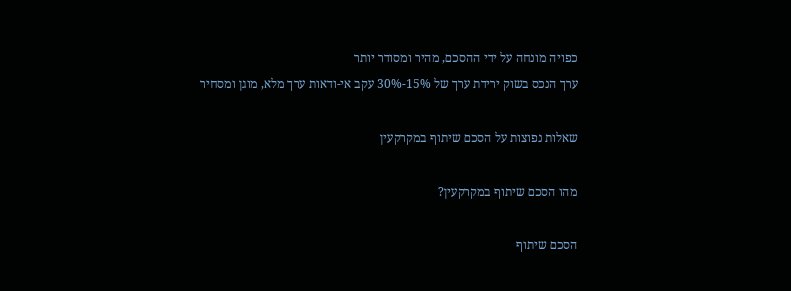כפויה מונחה על ידי ההסכם, מהיר ומסודר יותר
ערך הנכס בשוק ירידת ערך של 15%-30% עקב אי-ודאות ערך מלא, מוגן ומסחיר

שאלות נפוצות על הסכם שיתוף במקרקעין

מהו הסכם שיתוף במקרקעין?

הסכם שיתוף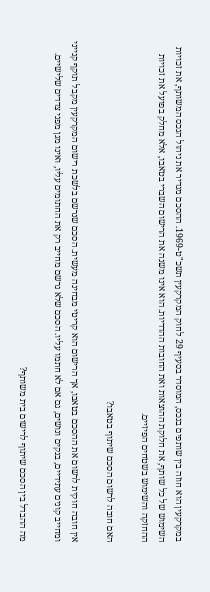במקרקעין הוא חוזה בין שותפים בנכס, המוסדר בסעיף 29 לחוק המקרקעין תשכ"ט-1969. ההסכם מגדיר את ניהול הנכס המשותף, את זכויות השימוש של כל שותף, את חלוקת ההוצאות ואת החובות ההדדיות. הוא אינו משנה את הרישום השברי בטאבו, אלא מחלק בפועל את זכויות ההחזקה והשימוש בשטחים הפיזיים.

האם חובה לרשום הסכם שיתוף בטאבו?

אין חובה חוקית לרשום את ההסכם בטאבו, אך הרישום הוא קריטי מבחינה מעשית. הסכם שנרשם בלשכת רישום המקרקעין מקבל תוקף קנייני ומחייב קונים עתידיים, בנקים ונושים, גם אם לא חתמו עליו. הסכם שלא נרשם מחייב רק את החתומים עליו, ואינו מגן מפני צדדים שלישיים.

מה ההבדל בין הסכם שיתוף לרישום בית משותף?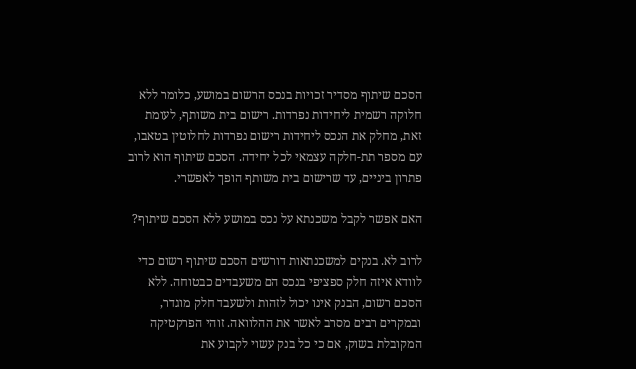הסכם שיתוף מסדיר זכויות בנכס הרשום במושע, כלומר ללא חלוקה רשמית ליחידות נפרדות. רישום בית משותף, לעומת זאת, מחלק את הנכס ליחידות רישום נפרדות לחלוטין בטאבו, עם מספר תת-חלקה עצמאי לכל יחידה. הסכם שיתוף הוא לרוב פתרון ביניים, עד שרישום בית משותף הופך לאפשרי.

האם אפשר לקבל משכנתא על נכס במושע ללא הסכם שיתוף?

לרוב לא. בנקים למשכנתאות דורשים הסכם שיתוף רשום כדי לוודא איזה חלק ספציפי בנכס הם משעבדים כבטוחה. ללא הסכם רשום, הבנק אינו יכול לזהות ולשעבד חלק מוגדר, ובמקרים רבים מסרב לאשר את ההלוואה. זוהי הפרקטיקה המקובלת בשוק, אם כי כל בנק עשוי לקבוע את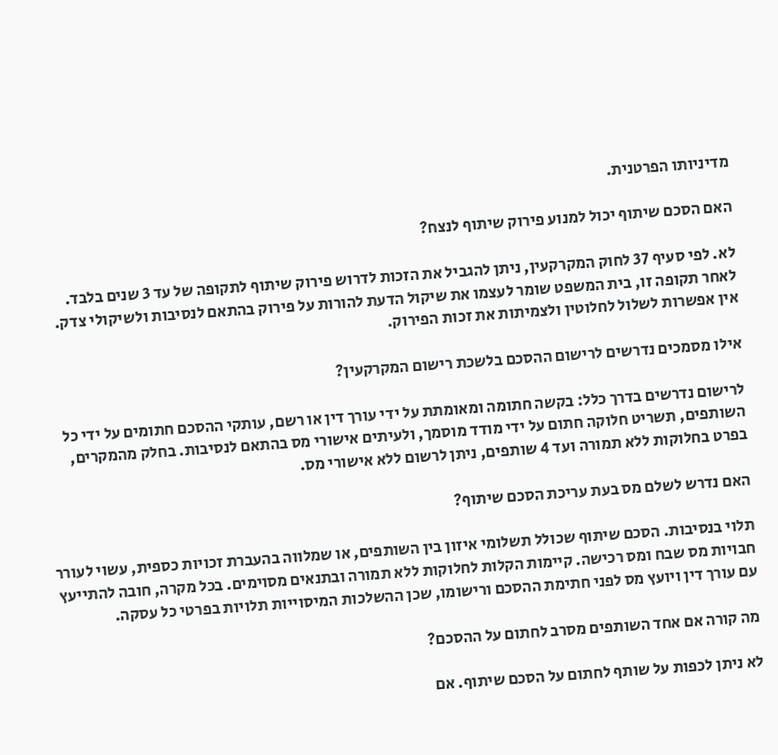מדיניותו הפרטנית.

האם הסכם שיתוף יכול למנוע פירוק שיתוף לנצח?

לא. לפי סעיף 37 לחוק המקרקעין, ניתן להגביל את הזכות לדרוש פירוק שיתוף לתקופה של עד 3 שנים בלבד. לאחר תקופה זו, בית המשפט שומר לעצמו את שיקול הדעת להורות על פירוק בהתאם לנסיבות ולשיקולי צדק. אין אפשרות לשלול לחלוטין ולצמיתות את זכות הפירוק.

אילו מסמכים נדרשים לרישום ההסכם בלשכת רישום המקרקעין?

לרישום נדרשים בדרך כלל: בקשה חתומה ומאומתת על ידי עורך דין או רשם, עותקי ההסכם חתומים על ידי כל השותפים, תשריט חלוקה חתום על ידי מודד מוסמך, ולעיתים אישורי מס בהתאם לנסיבות. בחלק מהמקרים, בפרט בחלוקות ללא תמורה ועד 4 שותפים, ניתן לרשום ללא אישורי מס.

האם נדרש לשלם מס בעת עריכת הסכם שיתוף?

תלוי בנסיבות. הסכם שיתוף שכולל תשלומי איזון בין השותפים, או שמלווה בהעברת זכויות כספית, עשוי לעורר חבויות מס שבח ומס רכישה. קיימות הקלות לחלוקות ללא תמורה ובתנאים מסוימים. בכל מקרה, חובה להתייעץ עם עורך דין ויועץ מס לפני חתימת ההסכם ורישומו, שכן ההשלכות המיסוייות תלויות בפרטי כל עסקה.

מה קורה אם אחד השותפים מסרב לחתום על ההסכם?

לא ניתן לכפות על שותף לחתום על הסכם שיתוף. אם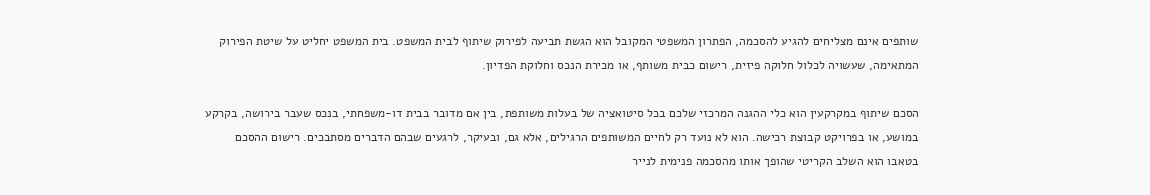שותפים אינם מצליחים להגיע להסכמה, הפתרון המשפטי המקובל הוא הגשת תביעה לפירוק שיתוף לבית המשפט. בית המשפט יחליט על שיטת הפירוק המתאימה, שעשויה לכלול חלוקה פיזית, רישום כבית משותף, או מכירת הנכס וחלוקת הפדיון.

הסכם שיתוף במקרקעין הוא כלי ההגנה המרכזי שלכם בכל סיטואציה של בעלות משותפת, בין אם מדובר בבית דו-משפחתי, בנכס שעבר בירושה, בקרקע במושע, או בפרויקט קבוצת רכישה. הוא לא נועד רק לחיים המשותפים הרגילים, אלא גם, ובעיקר, לרגעים שבהם הדברים מסתבכים. רישום ההסכם בטאבו הוא השלב הקריטי שהופך אותו מהסכמה פנימית לנייר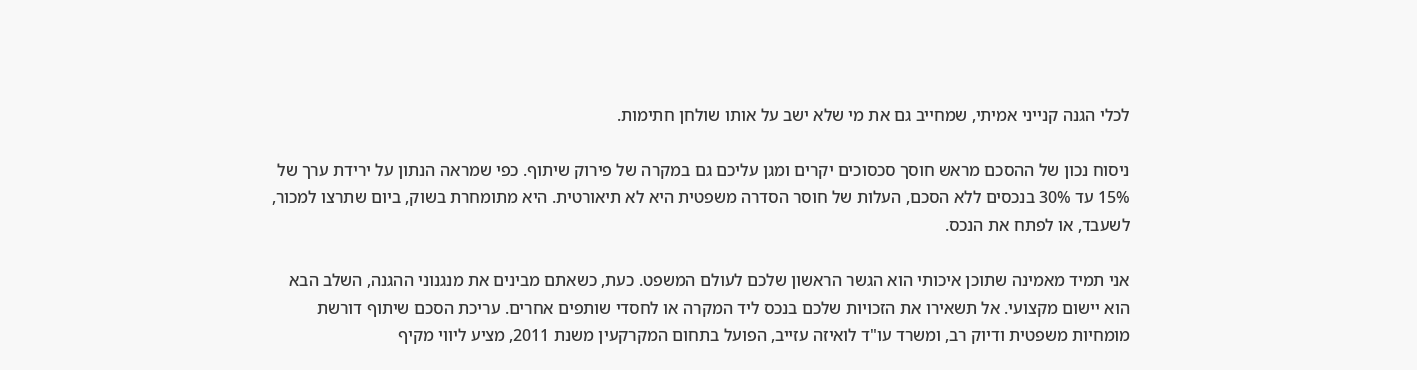לכלי הגנה קנייני אמיתי, שמחייב גם את מי שלא ישב על אותו שולחן חתימות.

ניסוח נכון של ההסכם מראש חוסך סכסוכים יקרים ומגן עליכם גם במקרה של פירוק שיתוף. כפי שמראה הנתון על ירידת ערך של 15% עד 30% בנכסים ללא הסכם, העלות של חוסר הסדרה משפטית היא לא תיאורטית. היא מתומחרת בשוק, ביום שתרצו למכור, לשעבד, או לפתח את הנכס.

אני תמיד מאמינה שתוכן איכותי הוא הגשר הראשון שלכם לעולם המשפט. כעת, כשאתם מבינים את מנגנוני ההגנה, השלב הבא הוא יישום מקצועי. אל תשאירו את הזכויות שלכם בנכס ליד המקרה או לחסדי שותפים אחרים. עריכת הסכם שיתוף דורשת מומחיות משפטית ודיוק רב, ומשרד עו"ד לואיזה עזייב, הפועל בתחום המקרקעין משנת 2011, מציע ליווי מקיף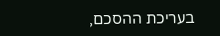בעריכת ההסכם,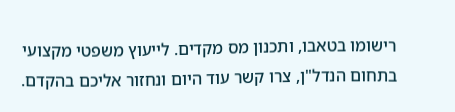רישומו בטאבו, ותכנון מס מקדים. לייעוץ משפטי מקצועי בתחום הנדל"ן, צרו קשר עוד היום ונחזור אליכם בהקדם.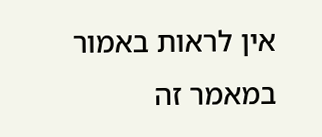אין לראות באמור במאמר זה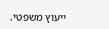ייעוץ משפטי.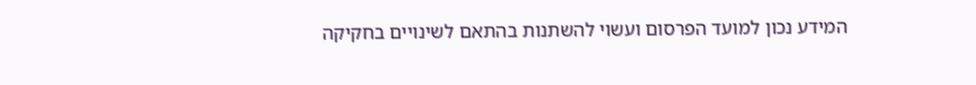המידע נכון למועד הפרסום ועשוי להשתנות בהתאם לשינויים בחקיקה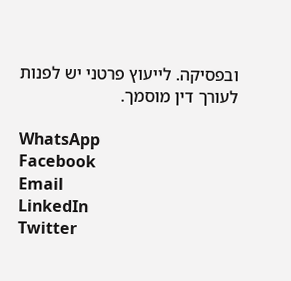ובפסיקה. לייעוץ פרטני יש לפנות לעורך דין מוסמך.

WhatsApp
Facebook
Email
LinkedIn
Twitter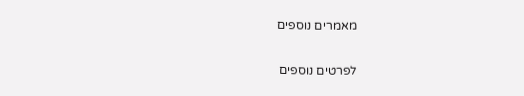מאמרים נוספים

לפרטים נוספים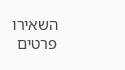השאירו פרטים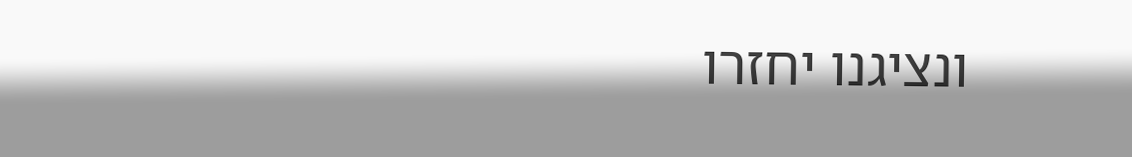ונציגנו יחזרו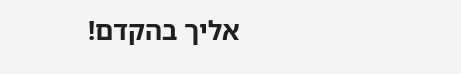אליך בהקדם!